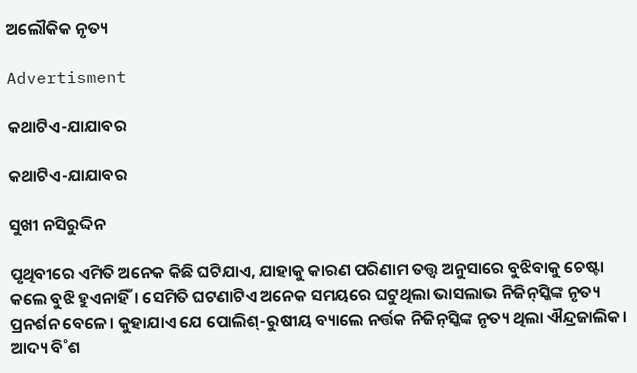ଅଲୌକିକ ନୃତ୍ୟ

Advertisment

କଥାଟିଏ-ଯାଯାବର

କଥାଟିଏ-ଯାଯାବର

ସୁଖୀ ନସିରୁଦ୍ଦିନ

ପୃଥିବୀରେ ଏମିତି ଅନେକ କିଛି ଘଟିଯାଏ, ଯାହାକୁ କାରଣ ପରିଣାମ ତତ୍ତ୍ବ ଅନୁସାରେ ବୁଝିବାକୁ ଚେଷ୍ଟା କଲେ ବୁଝି ହୁଏନାହିଁ। ସେମିତି ଘଟଣାଟିଏ ଅନେକ ସମୟରେ ଘଟୁଥିଲା ଭାସଲାଭ ନିଜିନ୍‌ସ୍କିଙ୍କ ନୃତ୍ୟ ପ୍ରନର୍ଶନ ବେଳେ। କୁହାଯାଏ ଯେ ପୋଲିଶ୍‌-ରୁଷୀୟ ବ୍ୟାଲେ ନର୍ତ୍ତକ ନିଜିନ୍‌ସ୍କିଙ୍କ ନୃତ୍ୟ ଥିଲା ଐନ୍ଦ୍ରଜାଲିକ। ଆଦ୍ୟ ବି˚ଶ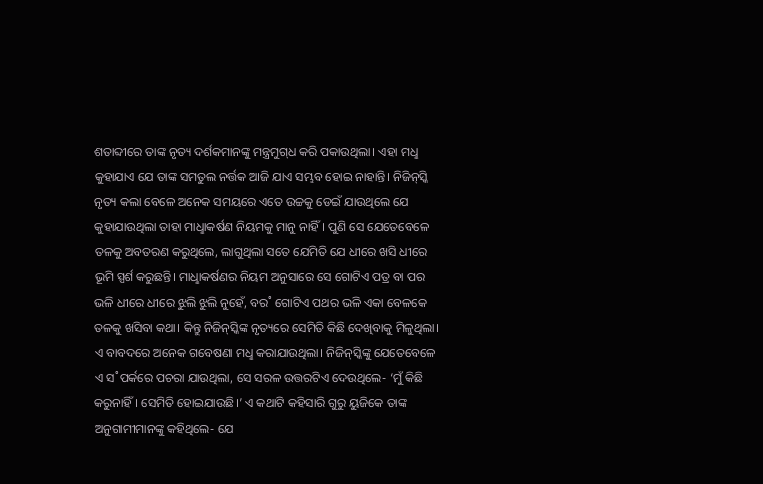ଶତାବ୍ଦୀରେ ତାଙ୍କ ନୃତ୍ୟ ଦର୍ଶକମାନଙ୍କୁ ମନ୍ତ୍ରମୁଗ୍‌ଧ କରି ପକାଉଥିଲା। ଏହା ମଧୢ କୁହାଯାଏ ଯେ ତାଙ୍କ ସମତୁଲ ନର୍ତ୍ତକ ଆଜି ଯାଏ ସମ୍ଭବ ହୋଇ ନାହାନ୍ତି। ନିଜିନ୍‌ସ୍କି ନୃତ୍ୟ କଲା ବେଳେ ଅନେକ ସମୟରେ ଏତେ ଉଚ୍ଚକୁ ଡେଇଁ ଯାଉଥିଲେ ଯେ କୁହାଯାଉଥିଲା ତାହା ମାଧୢାକର୍ଷଣ ନିୟମକୁ ମାନୁ ନାହିଁ। ପୁଣି ସେ ଯେତେବେଳେ ତଳକୁ ଅବତରଣ କରୁଥିଲେ, ଲାଗୁଥିଲା ସତେ ଯେମିତି ଯେ ଧୀରେ ଖସି ଧୀରେ ଭୂମି ସ୍ପର୍ଶ କରୁଛନ୍ତି। ମାଧୢାକର୍ଷଣର ନିୟମ ଅନୁସାରେ ସେ ଗୋଟିଏ ପତ୍ର ବା ପର ଭଳି ଧୀରେ ଧୀରେ ଝୁଲି ଝୁଲି ନୁହେଁ, ବର˚ ଗୋଟିଏ ପଥର ଭଳି ଏକା ବେଳକେ ତଳକୁ ଖସିବା କଥା। କିନ୍ତୁ ନିଜିନ୍‌ସ୍କିଙ୍କ ନୃତ୍ୟରେ ସେମିତି କିଛି ଦେଖିବାକୁ ମିଳୁଥିଲା। ଏ ବାବଦରେ ଅନେକ ଗବେଷଣା ମଧୢ କରାଯାଉଥିଲା। ନିଜିନ୍‌ସ୍କିଙ୍କୁ ଯେତେବେଳେ ଏ ସ˚ପର୍କରେ ପଚରା ଯାଉଥିଲା, ସେ ସରଳ ଉତ୍ତରଟିଏ ଦେଉଥିଲେ- ‘ମୁଁ କିଛି କରୁନାହିଁ। ସେମିତି ହୋଇଯାଉଛି।’ ଏ କଥାଟି କହିସାରି ଗୁରୁ ୟୁଜିକେ ତାଙ୍କ ଅନୁଗାମୀମାନଙ୍କୁ କହିଥିଲେ- ଯେ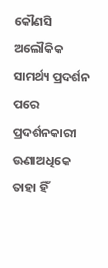କୌଣସି ଅଲୌକିକ ସାମର୍ଥ୍ୟ ପ୍ରଦର୍ଶନ ପରେ ପ୍ରଦର୍ଶନକାରୀ ଊଣାଅଧିକେ ତାହା ହିଁ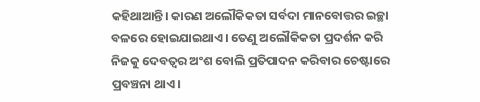କହିଥାଆନ୍ତି। କାରଣ ଅଲୌକିକତା ସର୍ବଦା ମାନବୋତ୍ତର ଇଚ୍ଛା ବଳରେ ହୋଇଯାଇଥାଏ। ତେଣୁ ଅ‌ଲୌକିକତା ପ୍ରଦର୍ଶନ କରି ନିଜକୁ ଦେବତ୍ବର ଅଂଶ ବୋଲି ପ୍ରତିପାଦନ କରିବାର ଚେଷ୍ଟାରେ ପ୍ରବଞ୍ଚନା ଥାଏ।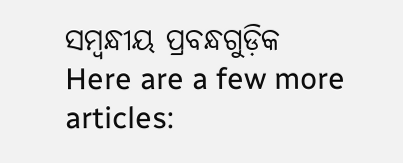ସମ୍ବନ୍ଧୀୟ ପ୍ରବନ୍ଧଗୁଡ଼ିକ
Here are a few more articles: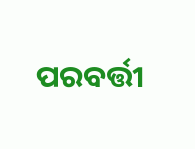ପରବର୍ତ୍ତୀ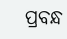ପ୍ରବନ୍ଧ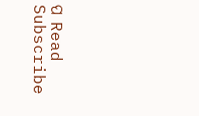ପ Read
Subscribe